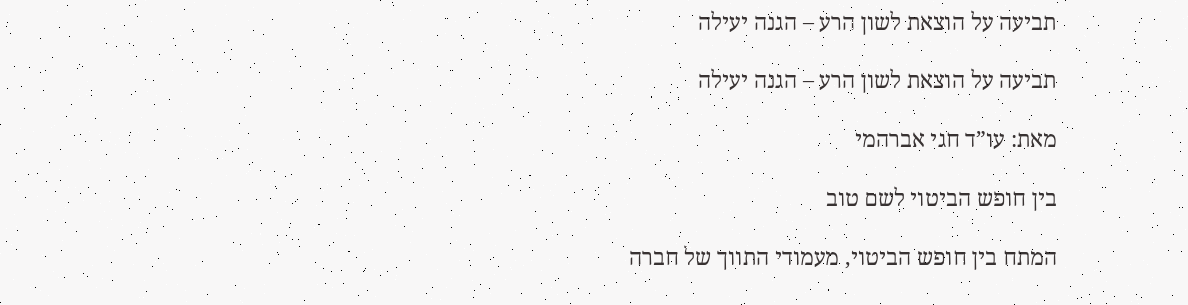תביעה על הוצאת לשון הרע – הגנה יעילה

תביעה על הוצאת לשון הרע – הגנה יעילה

מאת: עו”ד חגי אברהמי

בין חופש הביטוי לשם טוב

המתח בין חופש הביטוי, מעמודי התווך של חברה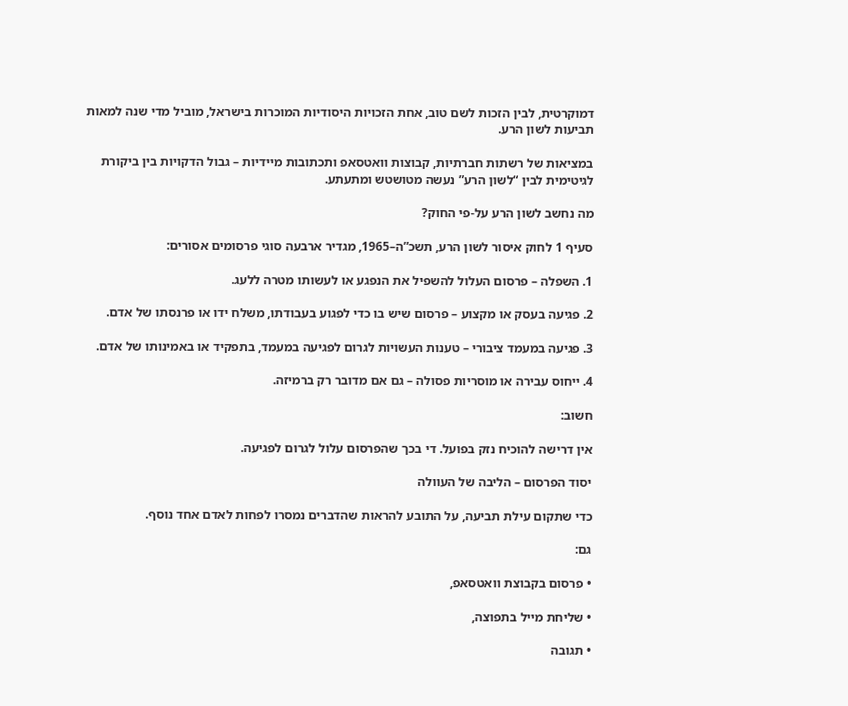דמוקרטית, לבין הזכות לשם טוב, אחת הזכויות היסודיות המוכרות בישראל, מוביל מדי שנה למאות תביעות לשון הרע.

במציאות של רשתות חברתיות, קבוצות וואטסאפ ותכתובות מיידיות – גבול הדקויות בין ביקורת לגיטימית לבין “לשון הרע” נעשה מטושטש ומתעתע.

מה נחשב לשון הרע על-פי החוק?

סעיף 1 לחוק איסור לשון הרע, תשכ”ה–1965, מגדיר ארבעה סוגי פרסומים אסורים:

1. השפלה – פרסום העלול להשפיל את הנפגע או לעשותו מטרה ללעג.

2. פגיעה בעסק או מקצוע – פרסום שיש בו כדי לפגוע בעבודתו, משלח ידו או פרנסתו של אדם.

3. פגיעה במעמד ציבורי – טענות העשויות לגרום לפגיעה במעמד, בתפקיד או באמינותו של אדם.

4. ייחוס עבירה או מוסריות פסולה – גם אם מדובר רק ברמיזה.

חשוב:

אין דרישה להוכיח נזק בפועל. די בכך שהפרסום עלול לגרום לפגיעה.

יסוד הפרסום – הליבה של העוולה

כדי שתקום עילת תביעה, על התובע להראות שהדברים נמסרו לפחות לאדם אחד נוסף.

גם:

• פרסום בקבוצת וואטסאפ,

• שליחת מייל בתפוצה,

• תגובה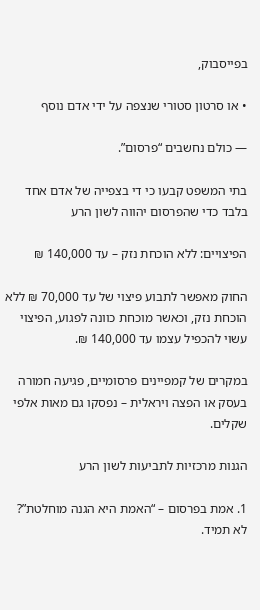בפייסבוק,

• או סרטון סטורי שנצפה על ידי אדם נוסף

— כולם נחשבים “פרסום”.

בתי המשפט קבעו כי די בצפייה של אדם אחד בלבד כדי שהפרסום יהווה לשון הרע

הפיצויים: ללא הוכחת נזק – עד 140,000 ₪

החוק מאפשר לתבוע פיצוי של עד 70,000 ₪ ללא הוכחת נזק, וכאשר מוכחת כוונה לפגוע, הפיצוי עשוי להכפיל עצמו עד 140,000 ₪.

במקרים של קמפיינים פרסומיים, פגיעה חמורה בעסק או הפצה ויראלית – נפסקו גם מאות אלפי שקלים.

הגנות מרכזיות לתביעות לשון הרע

1. אמת בפרסום – “האמת היא הגנה מוחלטת”? לא תמיד.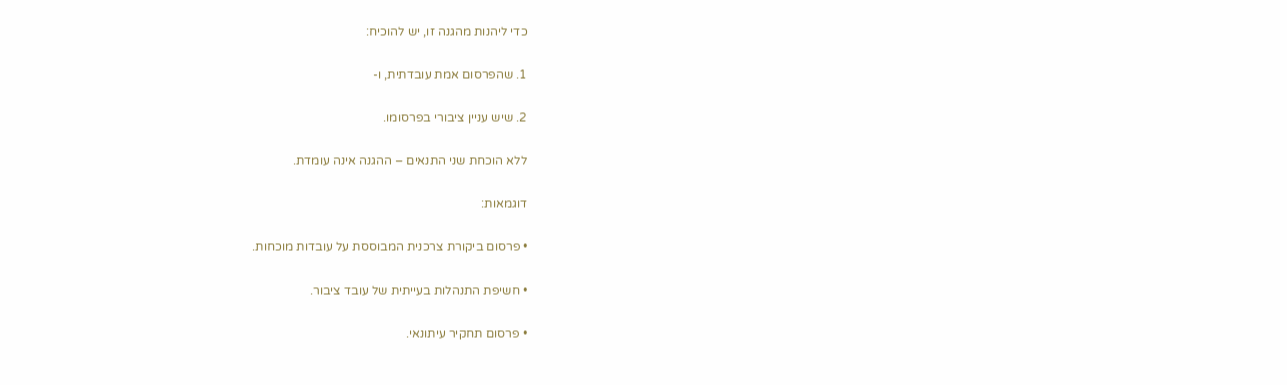כדי ליהנות מהגנה זו, יש להוכיח:

1. שהפרסום אמת עובדתית, ו-

2. שיש עניין ציבורי בפרסומו.

ללא הוכחת שני התנאים – ההגנה אינה עומדת.

דוגמאות:

• פרסום ביקורת צרכנית המבוססת על עובדות מוכחות.

• חשיפת התנהלות בעייתית של עובד ציבור.

• פרסום תחקיר עיתונאי.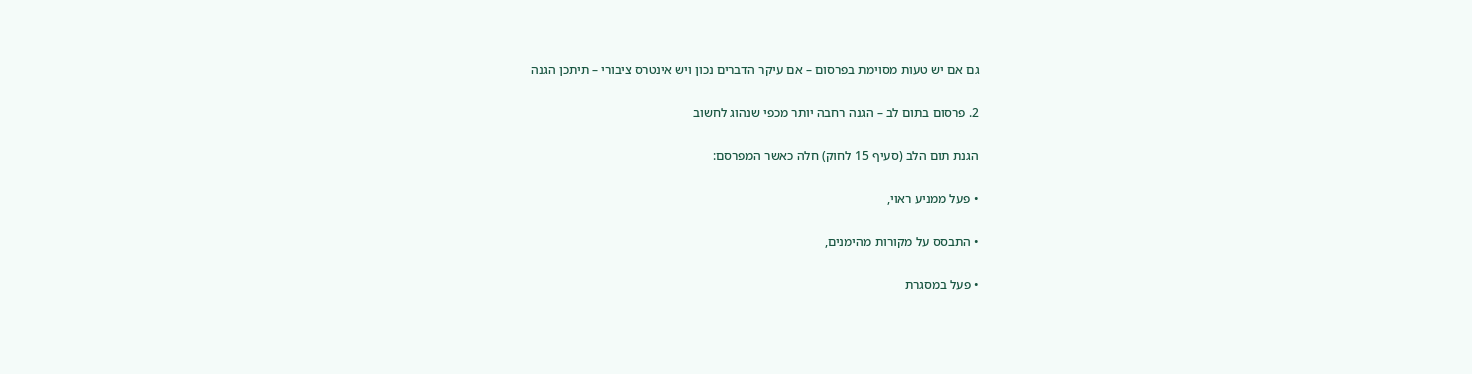גם אם יש טעות מסוימת בפרסום – אם עיקר הדברים נכון ויש אינטרס ציבורי – תיתכן הגנה

2. פרסום בתום לב – הגנה רחבה יותר מכפי שנהוג לחשוב

הגנת תום הלב (סעיף 15 לחוק) חלה כאשר המפרסם:

• פעל ממניע ראוי,

• התבסס על מקורות מהימנים,

• פעל במסגרת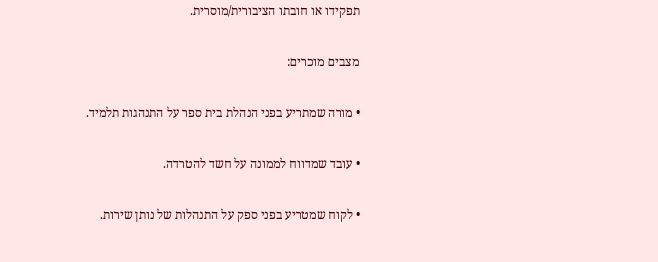תפקידו או חובתו הציבורית/מוסרית.

מצבים מוכרים:

• מורה שמתריע בפני הנהלת בית ספר על התנהגות תלמיד.

• עובד שמדווח לממונה על חשד להטרדה.

• לקוח שמטריע בפני ספק על התנהלות של נותן שירות.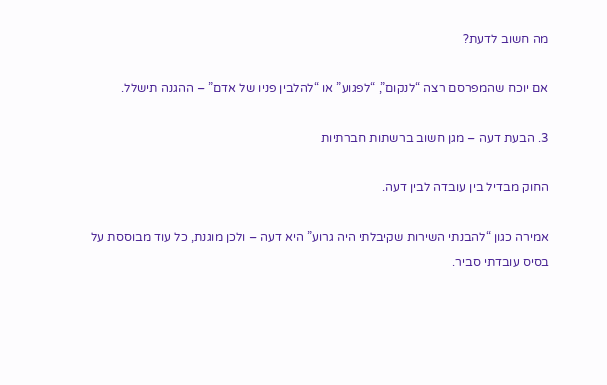מה חשוב לדעת?

אם יוכח שהמפרסם רצה “לנקום”, “לפגוע” או “להלבין פניו של אדם” – ההגנה תישלל.

3. הבעת דעה – מגן חשוב ברשתות חברתיות

החוק מבדיל בין עובדה לבין דעה.

אמירה כגון “להבנתי השירות שקיבלתי היה גרוע” היא דעה – ולכן מוגנת, כל עוד מבוססת על בסיס עובדתי סביר.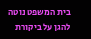בית המשפט נוטה להגן על ביקורת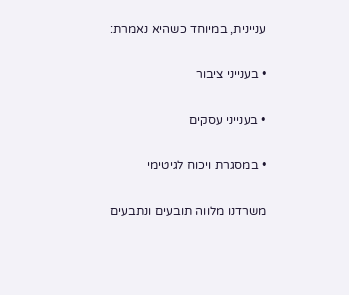עניינית, במיוחד כשהיא נאמרת:

• בענייני ציבור

• בענייני עסקים

• במסגרת ויכוח לגיטימי

משרדנו מלווה תובעים ונתבעים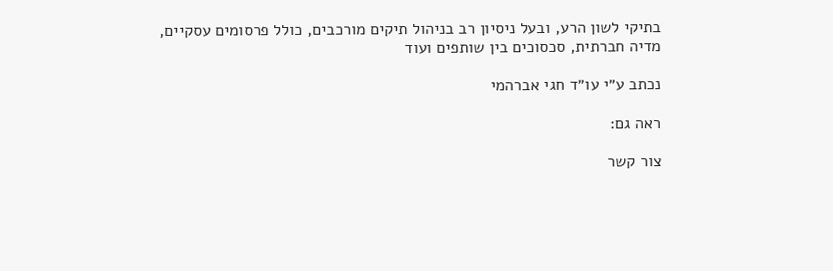בתיקי לשון הרע, ובעל ניסיון רב בניהול תיקים מורכבים, כולל פרסומים עסקיים, מדיה חברתית, סכסוכים בין שותפים ועוד

נכתב ע״י עו״ד חגי אברהמי

ראה גם:

צור קשר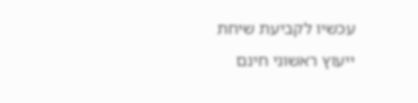עכשיו לקביעת שיחת ייעוץ ראשוני חינם